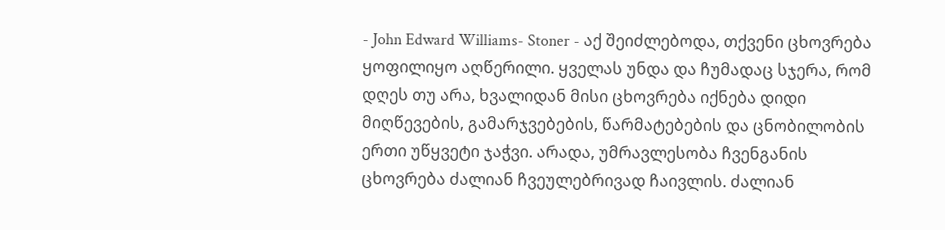- John Edward Williams- Stoner - აქ შეიძლებოდა, თქვენი ცხოვრება ყოფილიყო აღწერილი. ყველას უნდა და ჩუმადაც სჯერა, რომ დღეს თუ არა, ხვალიდან მისი ცხოვრება იქნება დიდი მიღწევების, გამარჯვებების, წარმატებების და ცნობილობის ერთი უწყვეტი ჯაჭვი. არადა, უმრავლესობა ჩვენგანის ცხოვრება ძალიან ჩვეულებრივად ჩაივლის. ძალიან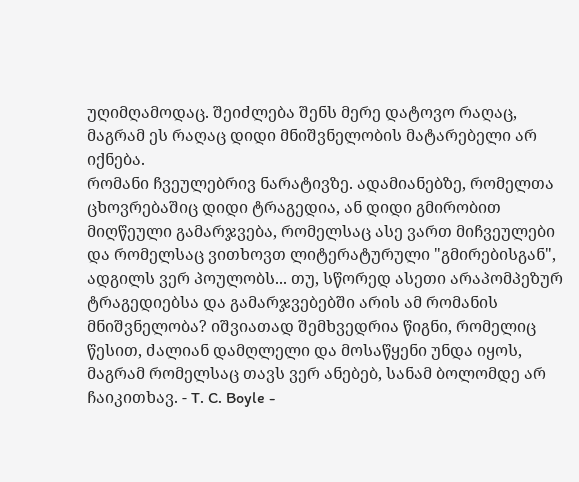უღიმღამოდაც. შეიძლება შენს მერე დატოვო რაღაც, მაგრამ ეს რაღაც დიდი მნიშვნელობის მატარებელი არ იქნება.
რომანი ჩვეულებრივ ნარატივზე. ადამიანებზე, რომელთა ცხოვრებაშიც დიდი ტრაგედია, ან დიდი გმირობით მიღწეული გამარჯვება, რომელსაც ასე ვართ მიჩვეულები და რომელსაც ვითხოვთ ლიტერატურული "გმირებისგან", ადგილს ვერ პოულობს... თუ, სწორედ ასეთი არაპომპეზურ ტრაგედიებსა და გამარჯვებებში არის ამ რომანის მნიშვნელობა? იშვიათად შემხვედრია წიგნი, რომელიც წესით, ძალიან დამღლელი და მოსაწყენი უნდა იყოს, მაგრამ რომელსაც თავს ვერ ანებებ, სანამ ბოლომდე არ ჩაიკითხავ. - T. C. Boyle -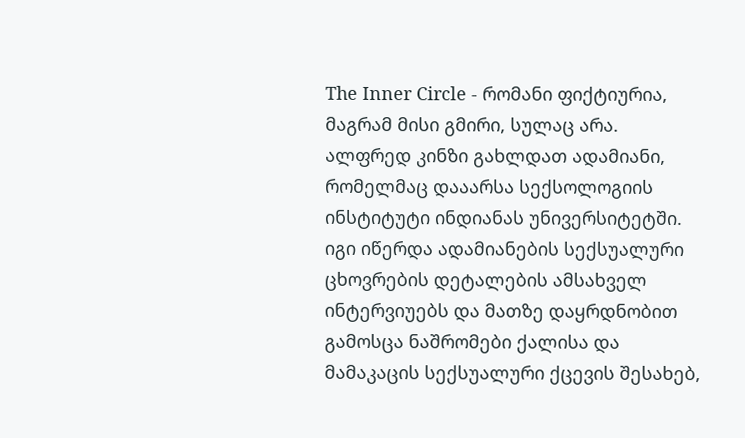The Inner Circle - რომანი ფიქტიურია, მაგრამ მისი გმირი, სულაც არა. ალფრედ კინზი გახლდათ ადამიანი, რომელმაც დააარსა სექსოლოგიის ინსტიტუტი ინდიანას უნივერსიტეტში. იგი იწერდა ადამიანების სექსუალური ცხოვრების დეტალების ამსახველ ინტერვიუებს და მათზე დაყრდნობით გამოსცა ნაშრომები ქალისა და მამაკაცის სექსუალური ქცევის შესახებ,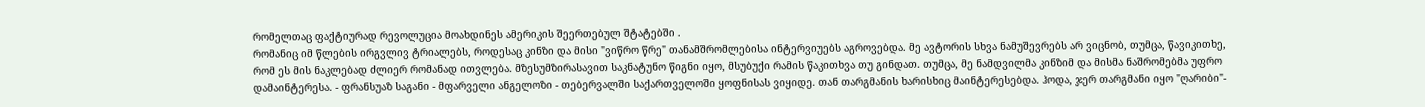რომელთაც ფაქტიურად რევოლუცია მოახდინეს ამერიკის შეერთებულ შტატებში .
რომანიც იმ წლების ირგვლივ ტრიალებს, როდესაც კინზი და მისი "ვიწრო წრე" თანამშრომლებისა ინტერვიუებს აგროვებდა. მე ავტორის სხვა ნამუშევრებს არ ვიცნობ, თუმცა, წავიკითხე, რომ ეს მის ნაკლებად ძლიერ რომანად ითვლება. მზესუმზირასავით საკნატუნო წიგნი იყო, მსუბუქი რამის წაკითხვა თუ გინდათ. თუმცა, მე ნამდვილმა კინზიმ და მისმა ნაშრომებმა უფრო დამაინტერესა. - ფრანსუაზ საგანი - მფარველი ანგელოზი - თებერვალში საქართველოში ყოფნისას ვიყიდე. თან თარგმანის ხარისხიც მაინტერესებდა. ჰოდა, ჯერ თარგმანი იყო "ღარიბი"-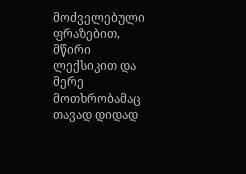მოძველებული ფრაზებით, მწირი ლექსიკით და მერე მოთხრობამაც თავად დიდად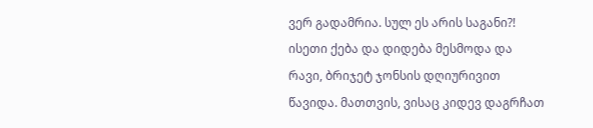ვერ გადამრია. სულ ეს არის საგანი?! ისეთი ქება და დიდება მესმოდა და რავი, ბრიჯეტ ჯონსის დღიურივით წავიდა. მათთვის, ვისაც კიდევ დაგრჩათ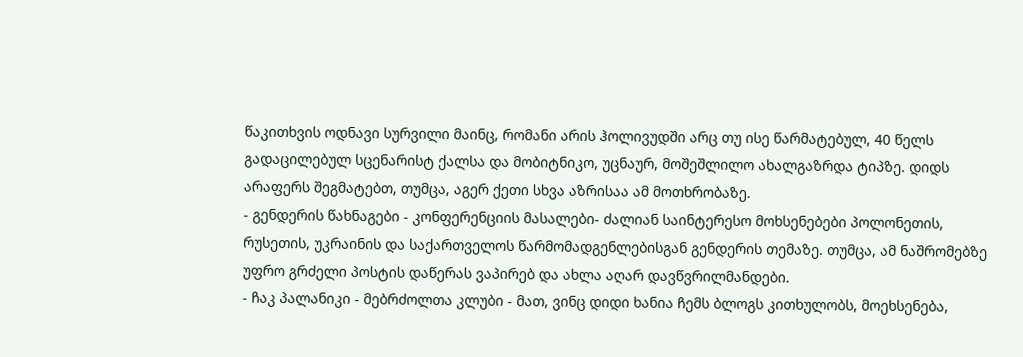წაკითხვის ოდნავი სურვილი მაინც, რომანი არის ჰოლივუდში არც თუ ისე წარმატებულ, 40 წელს გადაცილებულ სცენარისტ ქალსა და მობიტნიკო, უცნაურ, მოშეშლილო ახალგაზრდა ტიპზე. დიდს არაფერს შეგმატებთ, თუმცა, აგერ ქეთი სხვა აზრისაა ამ მოთხრობაზე.
- გენდერის წახნაგები - კონფერენციის მასალები- ძალიან საინტერესო მოხსენებები პოლონეთის, რუსეთის, უკრაინის და საქართველოს წარმომადგენლებისგან გენდერის თემაზე. თუმცა, ამ ნაშრომებზე უფრო გრძელი პოსტის დაწერას ვაპირებ და ახლა აღარ დავწვრილმანდები.
- ჩაკ პალანიკი - მებრძოლთა კლუბი - მათ, ვინც დიდი ხანია ჩემს ბლოგს კითხულობს, მოეხსენება,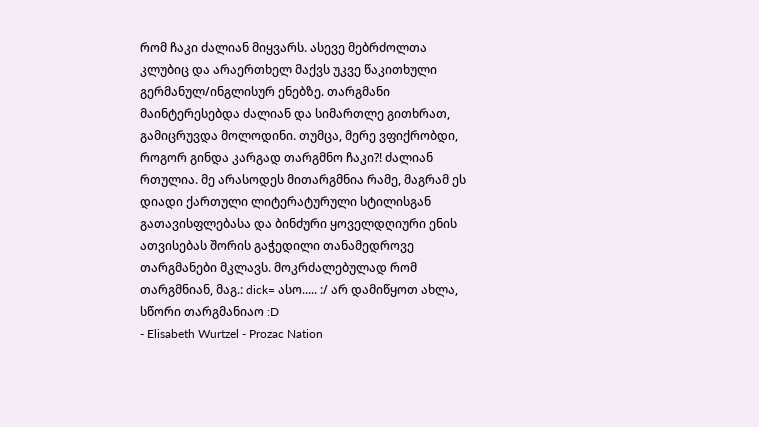რომ ჩაკი ძალიან მიყვარს. ასევე მებრძოლთა კლუბიც და არაერთხელ მაქვს უკვე წაკითხული გერმანულ/ინგლისურ ენებზე. თარგმანი მაინტერესებდა ძალიან და სიმართლე გითხრათ, გამიცრუვდა მოლოდინი. თუმცა, მერე ვფიქრობდი, როგორ გინდა კარგად თარგმნო ჩაკი?! ძალიან რთულია. მე არასოდეს მითარგმნია რამე, მაგრამ ეს დიადი ქართული ლიტერატურული სტილისგან გათავისფლებასა და ბინძური ყოველდღიური ენის ათვისებას შორის გაჭედილი თანამედროვე თარგმანები მკლავს. მოკრძალებულად რომ თარგმნიან, მაგ.: dick= ასო..... :/ არ დამიწყოთ ახლა, სწორი თარგმანიაო :D
- Elisabeth Wurtzel - Prozac Nation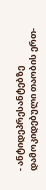- ანტიდეპრესანტებზე დამოკიდებული თაობის ერთ-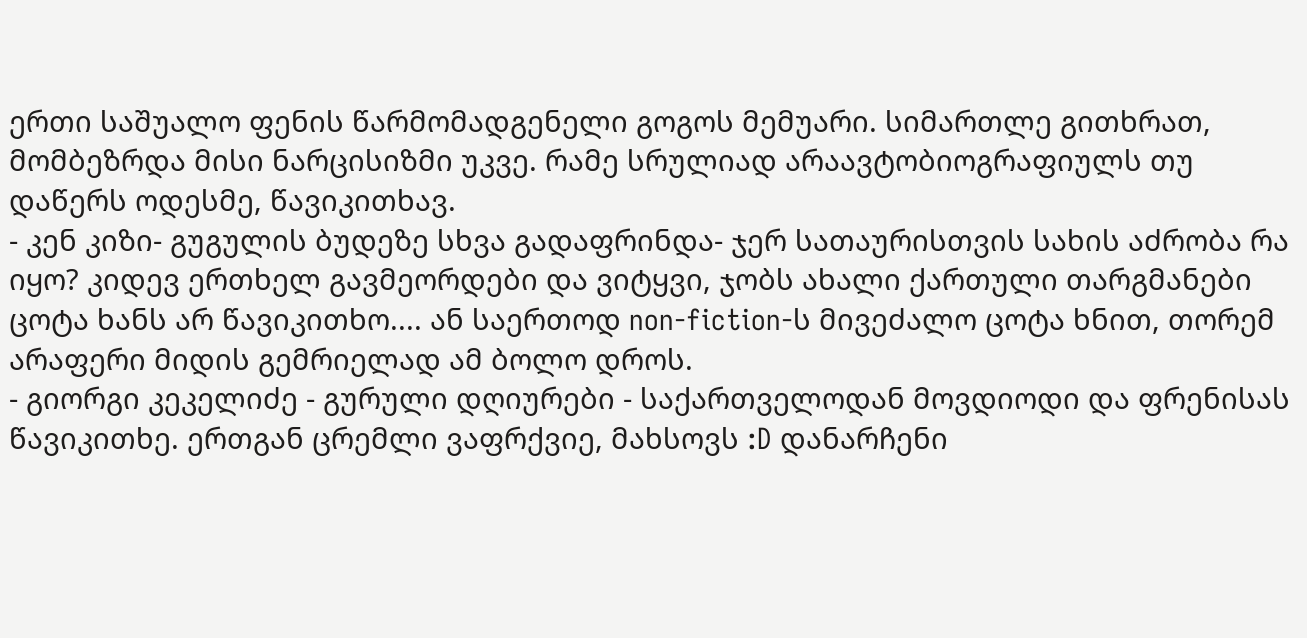ერთი საშუალო ფენის წარმომადგენელი გოგოს მემუარი. სიმართლე გითხრათ, მომბეზრდა მისი ნარცისიზმი უკვე. რამე სრულიად არაავტობიოგრაფიულს თუ დაწერს ოდესმე, წავიკითხავ.
- კენ კიზი- გუგულის ბუდეზე სხვა გადაფრინდა- ჯერ სათაურისთვის სახის აძრობა რა იყო? კიდევ ერთხელ გავმეორდები და ვიტყვი, ჯობს ახალი ქართული თარგმანები ცოტა ხანს არ წავიკითხო.... ან საერთოდ non-fiction-ს მივეძალო ცოტა ხნით, თორემ არაფერი მიდის გემრიელად ამ ბოლო დროს.
- გიორგი კეკელიძე - გურული დღიურები - საქართველოდან მოვდიოდი და ფრენისას წავიკითხე. ერთგან ცრემლი ვაფრქვიე, მახსოვს :D დანარჩენი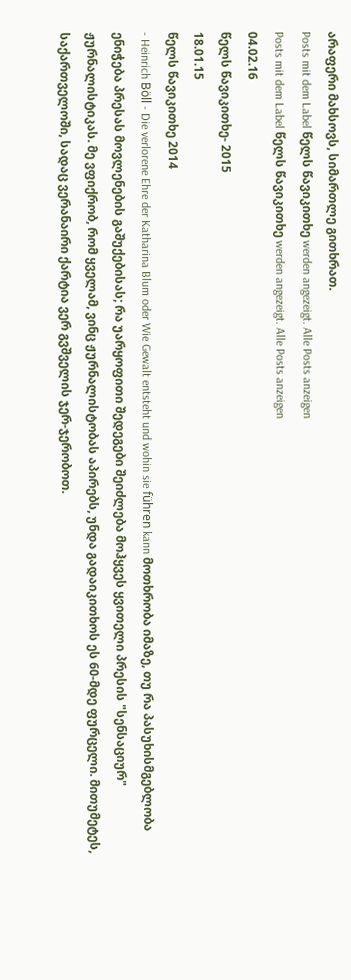არაფერი მახსოვს, სიმართლე გითხრათ.
Posts mit dem Label წელს წავიკითხე werden angezeigt. Alle Posts anzeigen
Posts mit dem Label წელს წავიკითხე werden angezeigt. Alle Posts anzeigen
04.02.16
წელს წავიკითხე- 2015
18.01.15
წელს წავიკითხე 2014
- Heinrich Böll - Die verlorene Ehre der Katharina Blum oder Wie Gewalt entsteht und wohin sie führen kann მოთხრობა იმაზე, თუ რა პასუხისმგებლობა ენიჭება პრესას მოვლენების გაშუქებისას; რა უარყოფითი შედეგები შეიძლება მოჰყვეს ყვითელი პრესის "სენსაციურ" ჟურნალისტიკას. მე ვფიქრობ, რომ ყველამ, ვინც ჟურნალისტობას აპირებს, უნდა გადაიკითხოს ეს 60-მდე ფურცელი. მითუმეტეს, საქართველოში, სადაც ვერანაირი ქარტია ვერ გვშველის ჯერ-ჯერობოთ.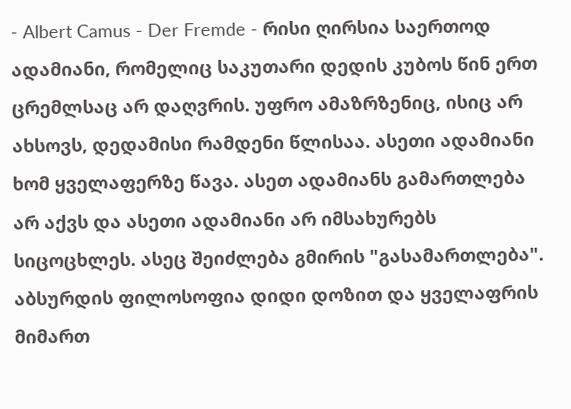- Albert Camus - Der Fremde - რისი ღირსია საერთოდ ადამიანი, რომელიც საკუთარი დედის კუბოს წინ ერთ ცრემლსაც არ დაღვრის. უფრო ამაზრზენიც, ისიც არ ახსოვს, დედამისი რამდენი წლისაა. ასეთი ადამიანი ხომ ყველაფერზე წავა. ასეთ ადამიანს გამართლება არ აქვს და ასეთი ადამიანი არ იმსახურებს სიცოცხლეს. ასეც შეიძლება გმირის "გასამართლება". აბსურდის ფილოსოფია დიდი დოზით და ყველაფრის მიმართ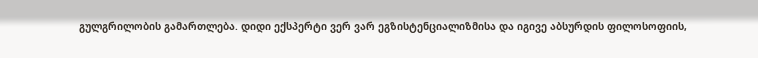გულგრილობის გამართლება. დიდი ექსპერტი ვერ ვარ ეგზისტენციალიზმისა და იგივე აბსურდის ფილოსოფიის,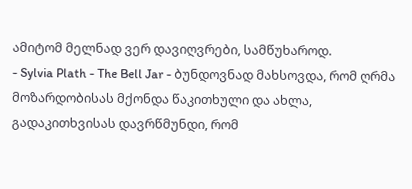ამიტომ მელნად ვერ დავიღვრები, სამწუხაროდ.
- Sylvia Plath - The Bell Jar - ბუნდოვნად მახსოვდა, რომ ღრმა მოზარდობისას მქონდა წაკითხული და ახლა, გადაკითხვისას დავრწმუნდი, რომ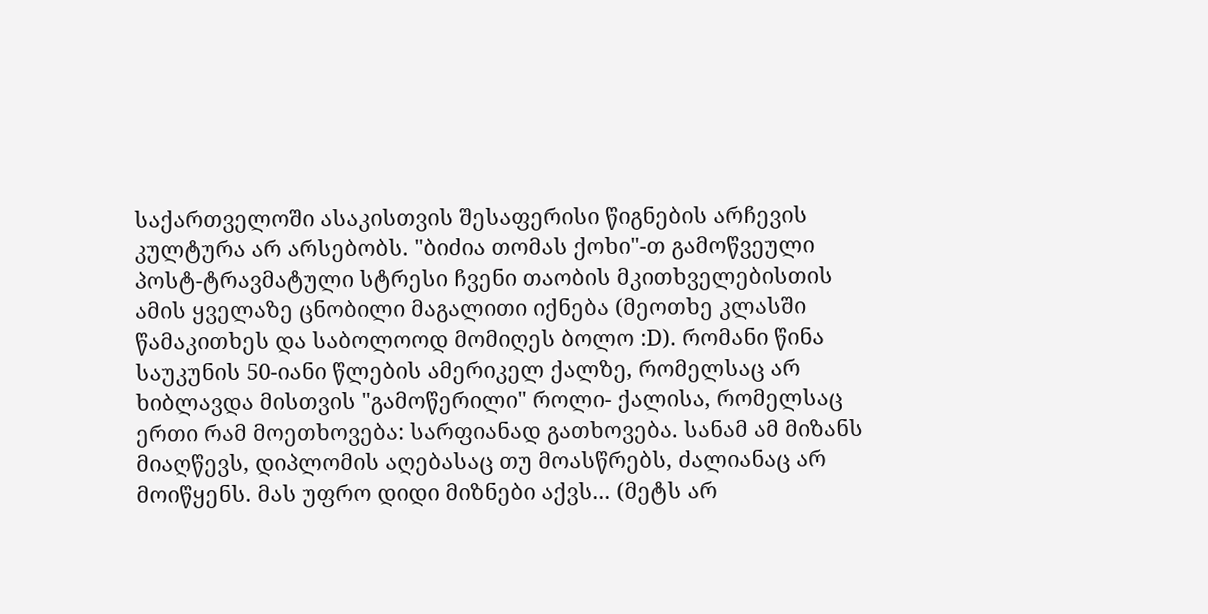საქართველოში ასაკისთვის შესაფერისი წიგნების არჩევის კულტურა არ არსებობს. "ბიძია თომას ქოხი"-თ გამოწვეული პოსტ-ტრავმატული სტრესი ჩვენი თაობის მკითხველებისთის ამის ყველაზე ცნობილი მაგალითი იქნება (მეოთხე კლასში წამაკითხეს და საბოლოოდ მომიღეს ბოლო :D). რომანი წინა საუკუნის 50-იანი წლების ამერიკელ ქალზე, რომელსაც არ ხიბლავდა მისთვის "გამოწერილი" როლი- ქალისა, რომელსაც ერთი რამ მოეთხოვება: სარფიანად გათხოვება. სანამ ამ მიზანს მიაღწევს, დიპლომის აღებასაც თუ მოასწრებს, ძალიანაც არ მოიწყენს. მას უფრო დიდი მიზნები აქვს... (მეტს არ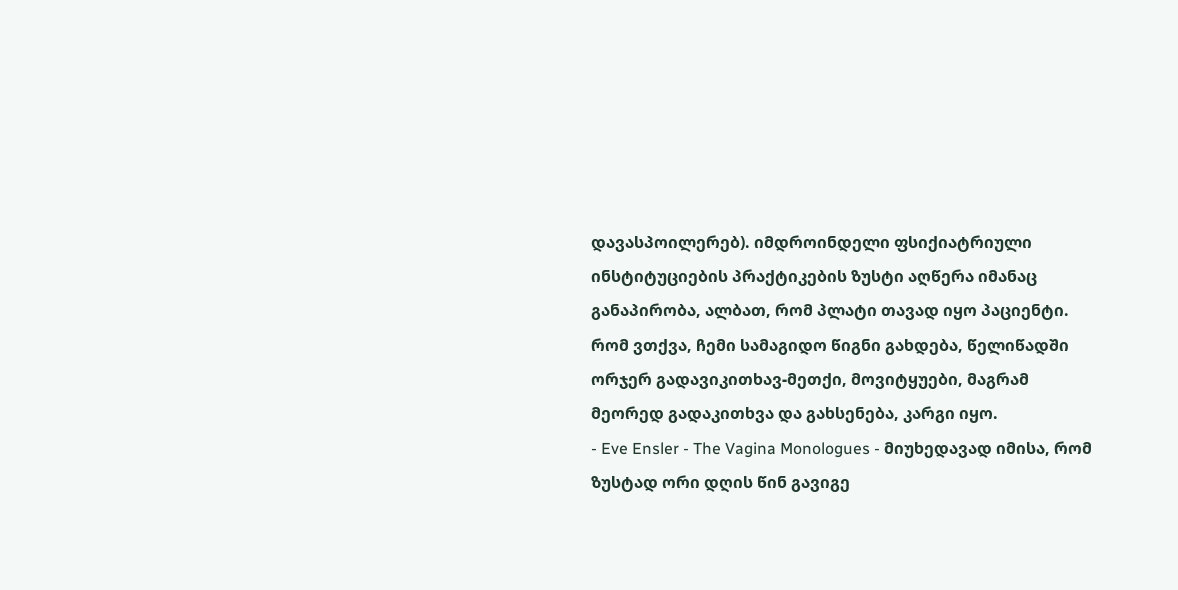დავასპოილერებ). იმდროინდელი ფსიქიატრიული ინსტიტუციების პრაქტიკების ზუსტი აღწერა იმანაც განაპირობა, ალბათ, რომ პლატი თავად იყო პაციენტი. რომ ვთქვა, ჩემი სამაგიდო წიგნი გახდება, წელიწადში ორჯერ გადავიკითხავ-მეთქი, მოვიტყუები, მაგრამ მეორედ გადაკითხვა და გახსენება, კარგი იყო.
- Eve Ensler - The Vagina Monologues - მიუხედავად იმისა, რომ ზუსტად ორი დღის წინ გავიგე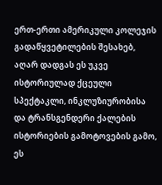ერთ-ერთი ამერიკული კოლეჯის გადაწყვეტილების შესახებ, აღარ დადგას ეს უკვე ისტორიულად ქცეული სპექტაკლი, ინკლუზიურობისა და ტრანსგენდერი ქალების ისტორიების გამოტოვების გამო, ეს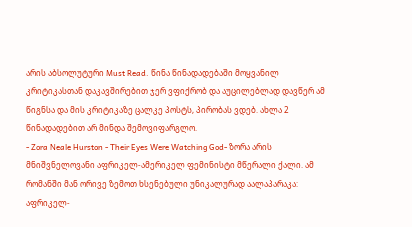არის აბსოლუტური Must Read. წინა წინადადებაში მოყვანილ კრიტიკასთან დაკავშირებით ჯერ ვფიქრობ და აუცილებლად დავწერ ამ წიგნსა და მის კრიტიკაზე ცალკე პოსტს, პირობას ვდებ. ახლა 2 წინადადებით არ მინდა შემოვიფარგლო.
- Zora Neale Hurston - Their Eyes Were Watching God- ზორა არის მნიშვნელოვანი აფრიკელ-ამერიკელ ფემინისტი მწერალი ქალი. ამ რომანში მან ორივე ზემოთ ხსენებული უნიკალურად აალაპარაკა: აფრიკელ-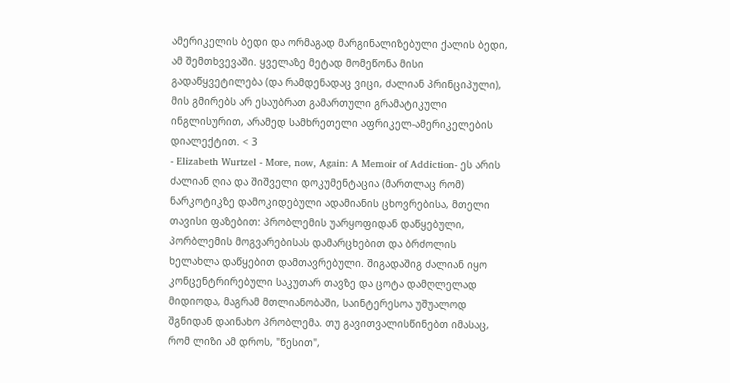ამერიკელის ბედი და ორმაგად მარგინალიზებული ქალის ბედი, ამ შემთხვევაში. ყველაზე მეტად მომეწონა მისი გადაწყვეტილება (და რამდენადაც ვიცი, ძალიან პრინციპული), მის გმირებს არ ესაუბრათ გამართული გრამატიკული ინგლისურით, არამედ სამხრეთელი აფრიკელ-ამერიკელების დიალექტით. < 3
- Elizabeth Wurtzel - More, now, Again: A Memoir of Addiction- ეს არის ძალიან ღია და შიშველი დოკუმენტაცია (მართლაც რომ) ნარკოტიკზე დამოკიდებული ადამიანის ცხოვრებისა, მთელი თავისი ფაზებით: პრობლემის უარყოფიდან დაწყებული, პორბლემის მოგვარებისას დამარცხებით და ბრძოლის ხელახლა დაწყებით დამთავრებული. შიგადაშიგ ძალიან იყო კონცენტრირებული საკუთარ თავზე და ცოტა დამღლელად მიდიოდა, მაგრამ მთლიანობაში, საინტერესოა უშუალოდ შგნიდან დაინახო პრობლემა. თუ გავითვალისწინებთ იმასაც, რომ ლიზი ამ დროს, "წესით",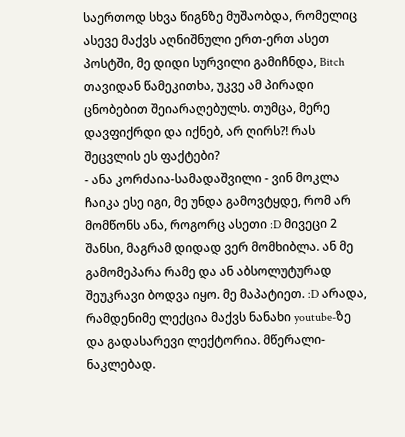საერთოდ სხვა წიგნზე მუშაობდა, რომელიც ასევე მაქვს აღნიშნული ერთ-ერთ ასეთ პოსტში, მე დიდი სურვილი გამიჩნდა, Bitch თავიდან წამეკითხა, უკვე ამ პირადი ცნობებით შეიარაღებულს. თუმცა, მერე დავფიქრდი და იქნებ, არ ღირს?! რას შეცვლის ეს ფაქტები?
- ანა კორძაია-სამადაშვილი - ვინ მოკლა ჩაიკა ესე იგი, მე უნდა გამოვტყდე, რომ არ მომწონს ანა, როგორც ასეთი :D მივეცი 2 შანსი, მაგრამ დიდად ვერ მომხიბლა. ან მე გამომეპარა რამე და ან აბსოლუტურად შეუკრავი ბოდვა იყო. მე მაპატიეთ. :D არადა, რამდენიმე ლექცია მაქვს ნანახი youtube-ზე და გადასარევი ლექტორია. მწერალი- ნაკლებად.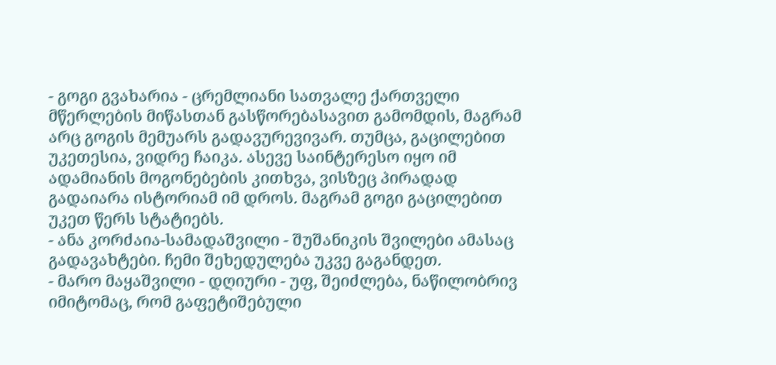- გოგი გვახარია - ცრემლიანი სათვალე ქართველი მწერლების მიწასთან გასწორებასავით გამომდის, მაგრამ არც გოგის მემუარს გადავურევივარ. თუმცა, გაცილებით უკეთესია, ვიდრე ჩაიკა. ასევე საინტერესო იყო იმ ადამიანის მოგონებების კითხვა, ვისზეც პირადად გადაიარა ისტორიამ იმ დროს. მაგრამ გოგი გაცილებით უკეთ წერს სტატიებს.
- ანა კორძაია-სამადაშვილი - შუშანიკის შვილები ამასაც გადავახტები. ჩემი შეხედულება უკვე გაგანდეთ.
- მარო მაყაშვილი - დღიური - უფ, შეიძლება, ნაწილობრივ იმიტომაც, რომ გაფეტიშებული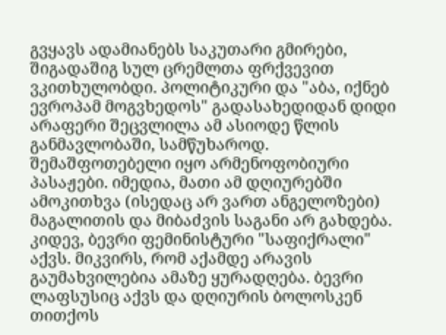გვყავს ადამიანებს საკუთარი გმირები, შიგადაშიგ სულ ცრემლთა ფრქვევით ვკითხულობდი. პოლიტიკური და "აბა, იქნებ ევროპამ მოგვხედოს" გადასახედიდან დიდი არაფერი შეცვლილა ამ ასიოდე წლის განმავლობაში, სამწუხაროდ. შემაშფოთებელი იყო არმენოფობიური პასაჟები. იმედია, მათი ამ დღიურებში ამოკითხვა (ისედაც არ ვართ ანგელოზები) მაგალითის და მიბაძვის საგანი არ გახდება.
კიდევ, ბევრი ფემინისტური "საფიქრალი" აქვს. მიკვირს, რომ აქამდე არავის გაუმახვილებია ამაზე ყურადღება. ბევრი ლაფსუსიც აქვს და დღიურის ბოლოსკენ თითქოს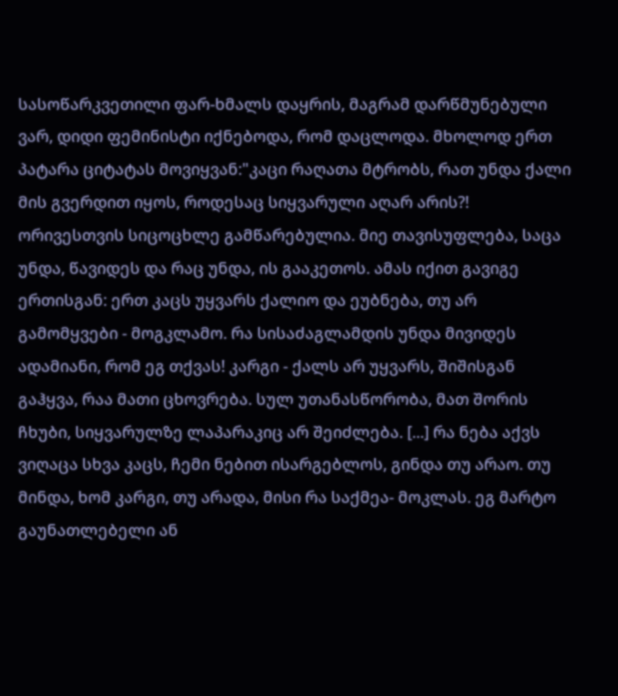სასოწარკვეთილი ფარ-ხმალს დაყრის, მაგრამ დარწმუნებული ვარ, დიდი ფემინისტი იქნებოდა, რომ დაცლოდა. მხოლოდ ერთ პატარა ციტატას მოვიყვან:"კაცი რაღათა მტრობს, რათ უნდა ქალი მის გვერდით იყოს, როდესაც სიყვარული აღარ არის?! ორივესთვის სიცოცხლე გამწარებულია. მიე თავისუფლება, საცა უნდა, წავიდეს და რაც უნდა, ის გააკეთოს. ამას იქით გავიგე ერთისგან: ერთ კაცს უყვარს ქალიო და ეუბნება, თუ არ გამომყვები - მოგკლამო. რა სისაძაგლამდის უნდა მივიდეს ადამიანი, რომ ეგ თქვას! კარგი - ქალს არ უყვარს, შიშისგან გაჰყვა, რაა მათი ცხოვრება. სულ უთანასწორობა, მათ შორის ჩხუბი, სიყვარულზე ლაპარაკიც არ შეიძლება. [...] რა ნება აქვს ვიღაცა სხვა კაცს, ჩემი ნებით ისარგებლოს, გინდა თუ არაო. თუ მინდა, ხომ კარგი, თუ არადა, მისი რა საქმეა- მოკლას. ეგ მარტო გაუნათლებელი ან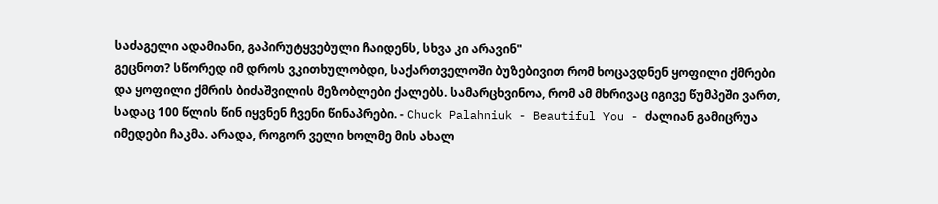საძაგელი ადამიანი, გაპირუტყვებული ჩაიდენს, სხვა კი არავინ"
გეცნოთ? სწორედ იმ დროს ვკითხულობდი, საქართველოში ბუზებივით რომ ხოცავდნენ ყოფილი ქმრები და ყოფილი ქმრის ბიძაშვილის მეზობლები ქალებს. სამარცხვინოა, რომ ამ მხრივაც იგივე წუმპეში ვართ, სადაც 100 წლის წინ იყვნენ ჩვენი წინაპრები. - Chuck Palahniuk - Beautiful You - ძალიან გამიცრუა იმედები ჩაკმა. არადა, როგორ ველი ხოლმე მის ახალ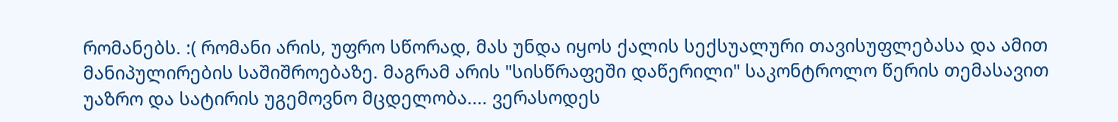რომანებს. :( რომანი არის, უფრო სწორად, მას უნდა იყოს ქალის სექსუალური თავისუფლებასა და ამით მანიპულირების საშიშროებაზე. მაგრამ არის "სისწრაფეში დაწერილი" საკონტროლო წერის თემასავით უაზრო და სატირის უგემოვნო მცდელობა.... ვერასოდეს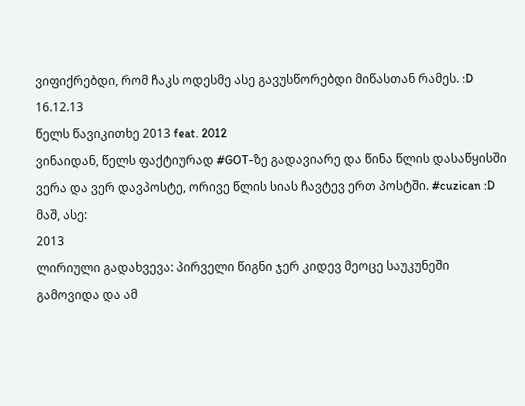ვიფიქრებდი, რომ ჩაკს ოდესმე ასე გავუსწორებდი მიწასთან რამეს. :D
16.12.13
წელს წავიკითხე 2013 feat. 2012
ვინაიდან, წელს ფაქტიურად #GOT-ზე გადავიარე და წინა წლის დასაწყისში ვერა და ვერ დავპოსტე, ორივე წლის სიას ჩავტევ ერთ პოსტში. #cuzican :D
მაშ, ასე:
2013
ლირიული გადახვევა: პირველი წიგნი ჯერ კიდევ მეოცე საუკუნეში გამოვიდა და ამ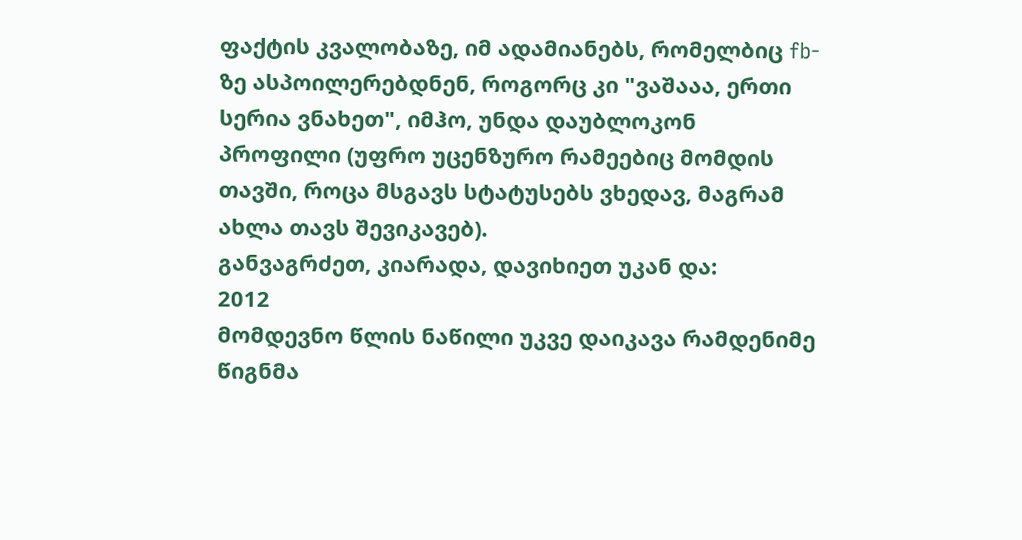ფაქტის კვალობაზე, იმ ადამიანებს, რომელბიც fb-ზე ასპოილერებდნენ, როგორც კი "ვაშააა, ერთი სერია ვნახეთ", იმჰო, უნდა დაუბლოკონ პროფილი (უფრო უცენზურო რამეებიც მომდის თავში, როცა მსგავს სტატუსებს ვხედავ, მაგრამ ახლა თავს შევიკავებ).
განვაგრძეთ, კიარადა, დავიხიეთ უკან და:
2012
მომდევნო წლის ნაწილი უკვე დაიკავა რამდენიმე წიგნმა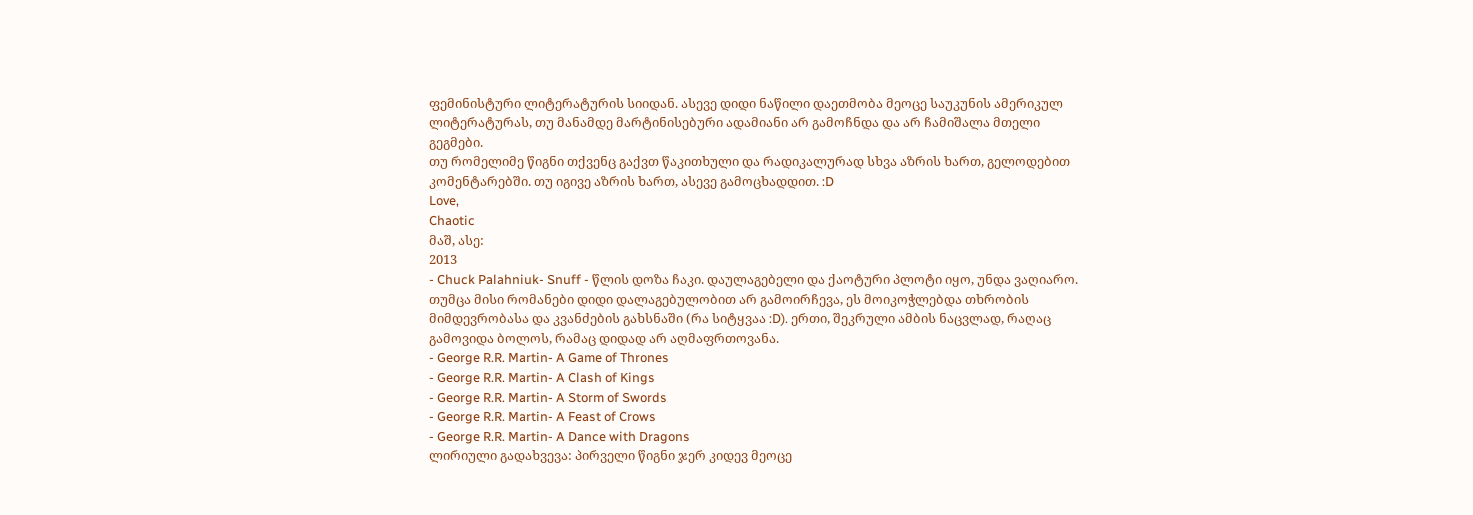ფემინისტური ლიტერატურის სიიდან. ასევე დიდი ნაწილი დაეთმობა მეოცე საუკუნის ამერიკულ ლიტერატურას, თუ მანამდე მარტინისებური ადამიანი არ გამოჩნდა და არ ჩამიშალა მთელი გეგმები.
თუ რომელიმე წიგნი თქვენც გაქვთ წაკითხული და რადიკალურად სხვა აზრის ხართ, გელოდებით კომენტარებში. თუ იგივე აზრის ხართ, ასევე გამოცხადდით. :D
Love,
Chaotic
მაშ, ასე:
2013
- Chuck Palahniuk- Snuff - წლის დოზა ჩაკი. დაულაგებელი და ქაოტური პლოტი იყო, უნდა ვაღიარო. თუმცა მისი რომანები დიდი დალაგებულობით არ გამოირჩევა, ეს მოიკოჭლებდა თხრობის მიმდევრობასა და კვანძების გახსნაში (რა სიტყვაა :D). ერთი, შეკრული ამბის ნაცვლად, რაღაც გამოვიდა ბოლოს, რამაც დიდად არ აღმაფრთოვანა.
- George R.R. Martin- A Game of Thrones
- George R.R. Martin- A Clash of Kings
- George R.R. Martin- A Storm of Swords
- George R.R. Martin- A Feast of Crows
- George R.R. Martin- A Dance with Dragons
ლირიული გადახვევა: პირველი წიგნი ჯერ კიდევ მეოცე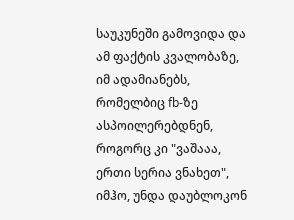საუკუნეში გამოვიდა და ამ ფაქტის კვალობაზე, იმ ადამიანებს, რომელბიც fb-ზე ასპოილერებდნენ, როგორც კი "ვაშააა, ერთი სერია ვნახეთ", იმჰო, უნდა დაუბლოკონ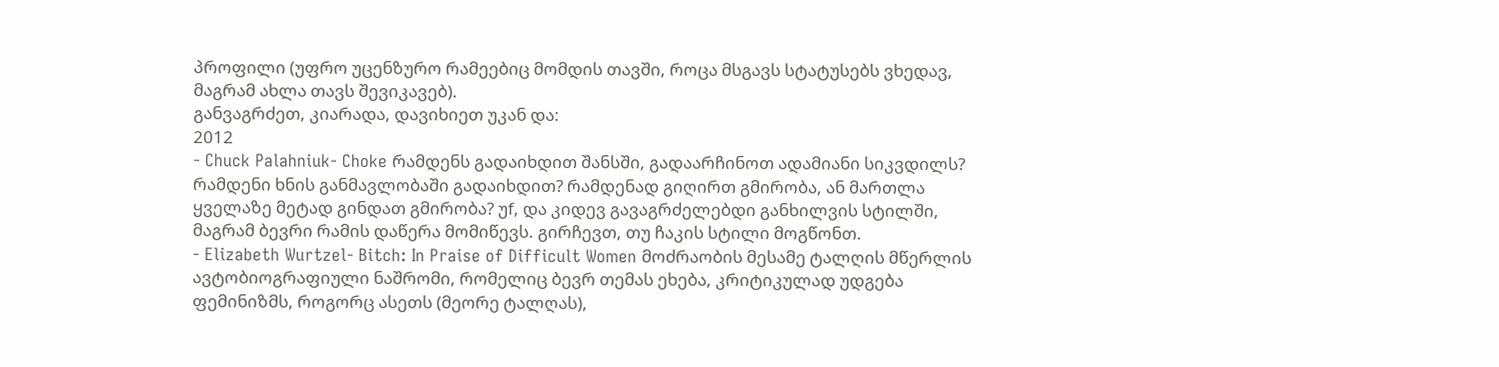პროფილი (უფრო უცენზურო რამეებიც მომდის თავში, როცა მსგავს სტატუსებს ვხედავ, მაგრამ ახლა თავს შევიკავებ).
განვაგრძეთ, კიარადა, დავიხიეთ უკან და:
2012
- Chuck Palahniuk- Choke რამდენს გადაიხდით შანსში, გადაარჩინოთ ადამიანი სიკვდილს? რამდენი ხნის განმავლობაში გადაიხდით? რამდენად გიღირთ გმირობა, ან მართლა ყველაზე მეტად გინდათ გმირობა? უf, და კიდევ გავაგრძელებდი განხილვის სტილში, მაგრამ ბევრი რამის დაწერა მომიწევს. გირჩევთ, თუ ჩაკის სტილი მოგწონთ.
- Elizabeth Wurtzel- Bitch: In Praise of Difficult Women მოძრაობის მესამე ტალღის მწერლის ავტობიოგრაფიული ნაშრომი, რომელიც ბევრ თემას ეხება, კრიტიკულად უდგება ფემინიზმს, როგორც ასეთს (მეორე ტალღას),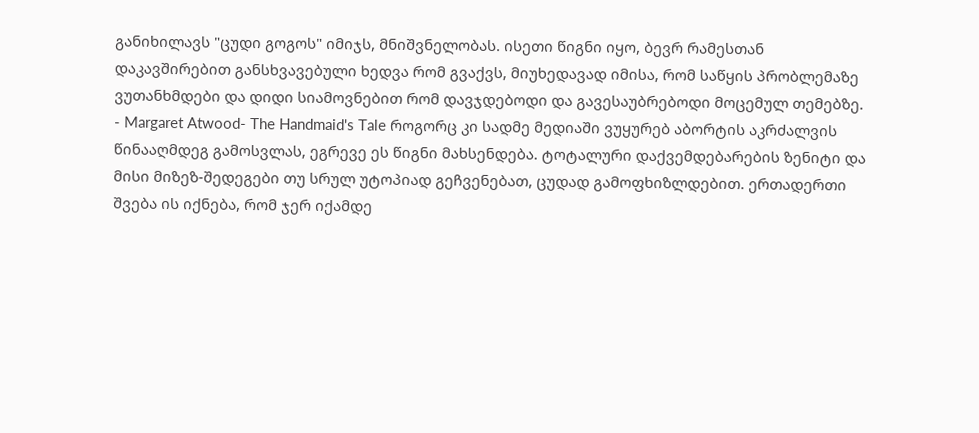განიხილავს "ცუდი გოგოს" იმიჯს, მნიშვნელობას. ისეთი წიგნი იყო, ბევრ რამესთან დაკავშირებით განსხვავებული ხედვა რომ გვაქვს, მიუხედავად იმისა, რომ საწყის პრობლემაზე ვუთანხმდები და დიდი სიამოვნებით რომ დავჯდებოდი და გავესაუბრებოდი მოცემულ თემებზე.
- Margaret Atwood- The Handmaid's Tale როგორც კი სადმე მედიაში ვუყურებ აბორტის აკრძალვის წინააღმდეგ გამოსვლას, ეგრევე ეს წიგნი მახსენდება. ტოტალური დაქვემდებარების ზენიტი და მისი მიზეზ-შედეგები თუ სრულ უტოპიად გეჩვენებათ, ცუდად გამოფხიზლდებით. ერთადერთი შვება ის იქნება, რომ ჯერ იქამდე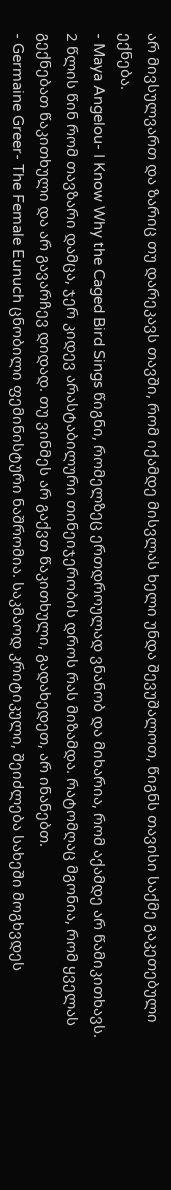არ მივსულვართ და ზარიც თუ დარეკავს თავში, რომ იქამდე მისვლას ხელი უნდა შევუშალოთ, წიგნს თავისი საქმე გაკეთებული ექნება.
- Maya Angelou- I Know Why the Caged Bird Sings წიგნი, რომელზეც ერთდროულად ვნანობ და მიხარია, რომ აქამდე არ წამიკითხავს. 2 წლის წინ რომ თავზარი დამცა, ჯერ კიდევ არასტაბილური თინეიჯერობის დროს რას მიზამდა. რატომღაც მგონია, რომ ყველას გექნებათ წაკითხული და არ გავარჩევ დიდად. თუ ვინმეს არ გაქვთ წაკითხული, გადახედეთ, არ ინანებთ.
- Germaine Greer- The Female Eunuch ცნობილი ფემინისტური ნაშრომია. საკმაოდ კრიტიკული, შეიძლება სახეში მოგხვდეს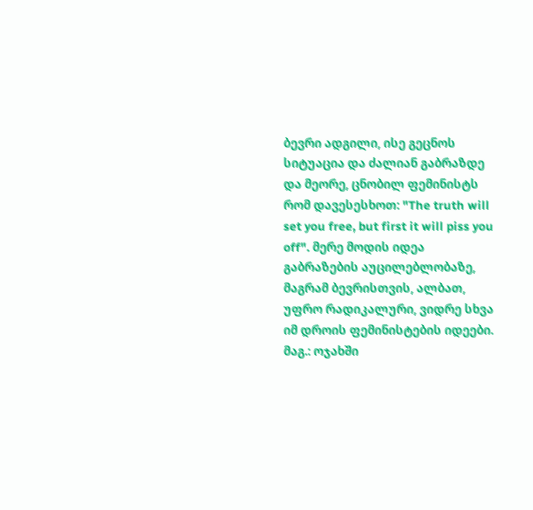ბევრი ადგილი, ისე გეცნოს სიტუაცია და ძალიან გაბრაზდე და მეორე, ცნობილ ფემინისტს რომ დავესესხოთ: "The truth will set you free, but first it will piss you off". მერე მოდის იდეა გაბრაზების აუცილებლობაზე, მაგრამ ბევრისთვის, ალბათ, უფრო რადიკალური, ვიდრე სხვა იმ დროის ფემინისტების იდეები. მაგ.: ოჯახში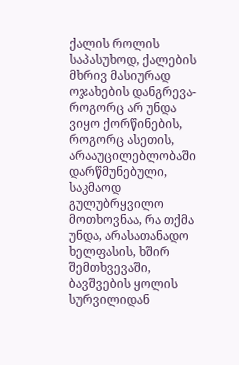ქალის როლის საპასუხოდ, ქალების მხრივ მასიურად ოჯახების დანგრევა- როგორც არ უნდა ვიყო ქორწინების, როგორც ასეთის, არააუცილებლობაში დარწმუნებული, საკმაოდ გულუბრყვილო მოთხოვნაა, რა თქმა უნდა, არასათანადო ხელფასის, ხშირ შემთხვევაში, ბავშვების ყოლის სურვილიდან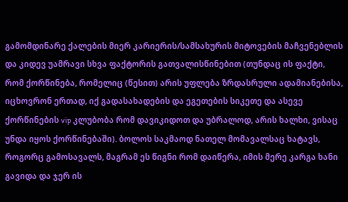გამომდინარე ქალების მიერ კარიერის/სამსახურის მიტოვების მაჩვენებლის და კიდევ უამრავი სხვა ფაქტორის გათვალისწინებით (თუნდაც ის ფაქტი, რომ ქორწინება, რომელიც (წესით) არის უფლება ზრდასრული ადამიანებისა, იცხოვრონ ერთად, იქ გადასახადების და ეგეთების სიკეთე და ასევე ქორწინების vip კლუბობა რომ დავიკიდოთ და უბრალოდ, არის ხალხი, ვისაც უნდა იყოს ქორწინებაში). ბოლოს საკმაოდ ნათელ მომავალსაც ხატავს, როგორც გამოსავალს, მაგრამ ეს წიგნი რომ დაიწერა, იმის მერე კარგა ხანი გავიდა და ჯერ ის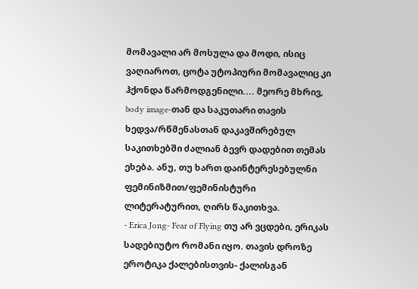მომავალი არ მოსულა და მოდი, ისიც ვაღიაროთ, ცოტა უტოპიური მომავალიც კი ჰქონდა წარმოდგენილი.... მეორე მხრივ, body image-თან და საკუთარი თავის ხედვა/რწმენასთან დაკავშირებულ საკითხებში ძალიან ბევრ დადებით თემას ეხება. ანუ, თუ ხართ დაინტერესებულნი ფემინიზმით/ფემინისტური ლიტერატურით, ღირს წაკითხვა.
- Erica Jong- Fear of Flying თუ არ ვცდები, ერიკას სადებიუტო რომანი იყო. თავის დროზე ეროტიკა ქალებისთვის- ქალისგან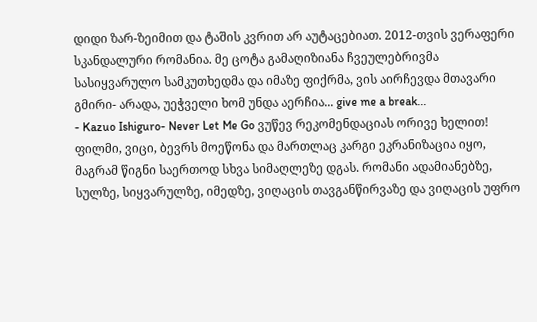დიდი ზარ-ზეიმით და ტაშის კვრით არ აუტაცებიათ. 2012-თვის ვერაფერი სკანდალური რომანია. მე ცოტა გამაღიზიანა ჩვეულებრივმა სასიყვარულო სამკუთხედმა და იმაზე ფიქრმა, ვის აირჩევდა მთავარი გმირი- არადა, უეჭველი ხომ უნდა აერჩია... give me a break...
- Kazuo Ishiguro- Never Let Me Go ვუწევ რეკომენდაციას ორივე ხელით! ფილმი, ვიცი, ბევრს მოეწონა და მართლაც კარგი ეკრანიზაცია იყო, მაგრამ წიგნი საერთოდ სხვა სიმაღლეზე დგას. რომანი ადამიანებზე, სულზე, სიყვარულზე, იმედზე, ვიღაცის თავგანწირვაზე და ვიღაცის უფრო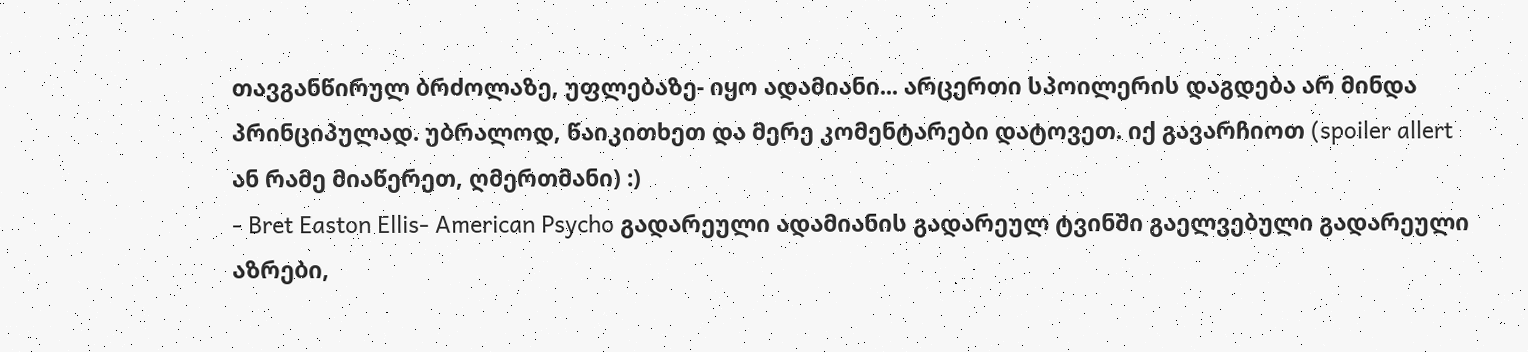თავგანწირულ ბრძოლაზე, უფლებაზე- იყო ადამიანი... არცერთი სპოილერის დაგდება არ მინდა პრინციპულად. უბრალოდ, წაიკითხეთ და მერე კომენტარები დატოვეთ. იქ გავარჩიოთ (spoiler allert ან რამე მიაწერეთ, ღმერთმანი) :)
- Bret Easton Ellis- American Psycho გადარეული ადამიანის გადარეულ ტვინში გაელვებული გადარეული აზრები,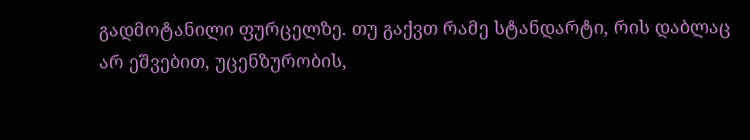გადმოტანილი ფურცელზე. თუ გაქვთ რამე სტანდარტი, რის დაბლაც არ ეშვებით, უცენზურობის,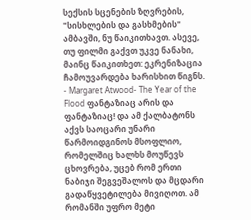სექსის სცენების ზღვრების, "სისხლების და გასხმების" ამბავში, ნუ წაიკითხავთ. ასევე, თუ ფილმი გაქვთ უკვე ნანახი, მაინც წაიკითხეთ: ეკრენიზაცია ჩამოუვარდება ხარისხით წიგნს.
- Margaret Atwood- The Year of the Flood ფანტაზიაც არის და ფანტაზიაც! და ამ ქალბატონს აქვს საოცარი უნარი წარმოიდგინოს მსოფლიო, რომელშიც ხალხს მოუწევს ცხოვრება, უცებ რომ ერთი ნაბიჯი შეგვეშალოს და მცდარი გადაწყვეტილება მივიღოთ. ამ რომანში უფრო მეტი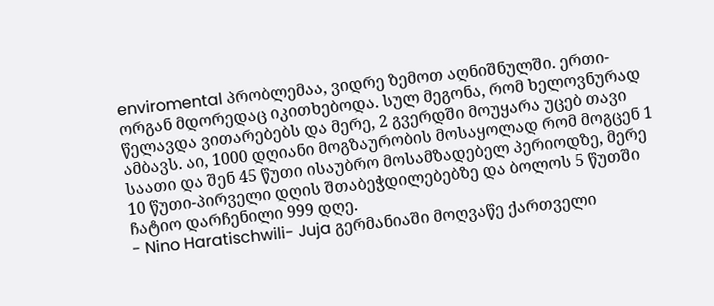enviromental პრობლემაა, ვიდრე ზემოთ აღნიშნულში. ერთი-ორგან მდორედაც იკითხებოდა. სულ მეგონა, რომ ხელოვნურად წელავდა ვითარებებს და მერე, 2 გვერდში მოუყარა უცებ თავი ამბავს. აი, 1000 დღიანი მოგზაურობის მოსაყოლად რომ მოგცენ 1 საათი და შენ 45 წუთი ისაუბრო მოსამზადებელ პერიოდზე, მერე 10 წუთი-პირველი დღის შთაბეჭდილებებზე და ბოლოს 5 წუთში ჩატიო დარჩენილი 999 დღე.
- Nino Haratischwili- Juja გერმანიაში მოღვაწე ქართველი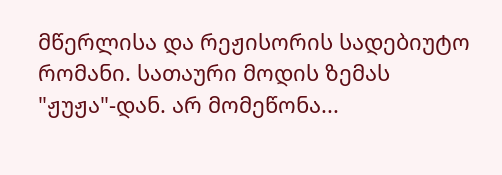მწერლისა და რეჟისორის სადებიუტო რომანი. სათაური მოდის ზემას "ჟუჟა"-დან. არ მომეწონა...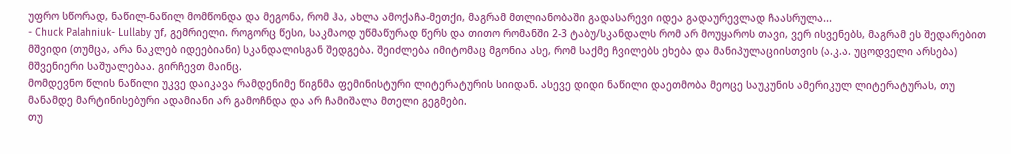უფრო სწორად, ნაწილ-ნაწილ მომწონდა და მეგონა, რომ ჰა, ახლა ამოქაჩა-მეთქი, მაგრამ მთლიანობაში გადასარევი იდეა გადაურევლად ჩაასრულა...
- Chuck Palahniuk- Lullaby უf, გემრიელი. როგორც წესი, საკმაოდ უწმაწურად წერს და თითო რომანში 2-3 ტაბუ/სკანდალს რომ არ მოუყაროს თავი, ვერ ისვენებს, მაგრამ ეს შედარებით მშვიდი (თუმცა, არა ნაკლებ იდეებიანი) სკანდალისგან შედგება. შეიძლება იმიტომაც მგონია ასე, რომ საქმე ჩვილებს ეხება და მანიპულაციისთვის (ა.კ.ა. უცოდველი არსება) მშვენიერი საშუალებაა. გირჩევთ მაინც.
მომდევნო წლის ნაწილი უკვე დაიკავა რამდენიმე წიგნმა ფემინისტური ლიტერატურის სიიდან. ასევე დიდი ნაწილი დაეთმობა მეოცე საუკუნის ამერიკულ ლიტერატურას, თუ მანამდე მარტინისებური ადამიანი არ გამოჩნდა და არ ჩამიშალა მთელი გეგმები.
თუ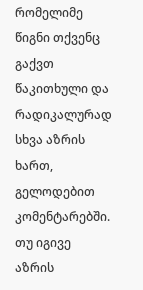რომელიმე წიგნი თქვენც გაქვთ წაკითხული და რადიკალურად სხვა აზრის ხართ, გელოდებით კომენტარებში. თუ იგივე აზრის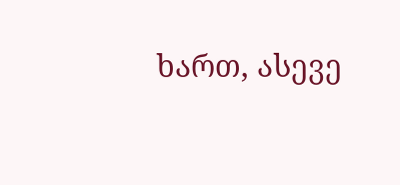ხართ, ასევე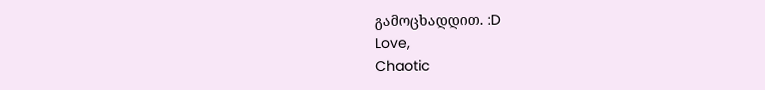გამოცხადდით. :D
Love,
Chaotic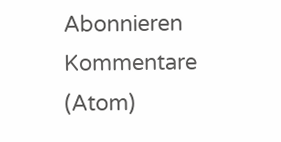Abonnieren
Kommentare (Atom)